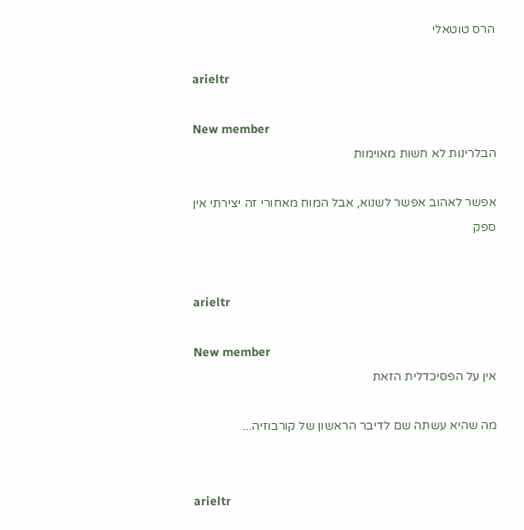הרס טוטאלי

arieltr

New member
הבלרינות לא חשות מאוימות

אפשר לאהוב אפשר לשנוא, אבל המוח מאחורי זה יצירתי אין ספק


arieltr

New member
אין על הפסיכדלית הזאת

מה שהיא עשתה שם לדיבר הראשון של קורבוזיה...


arieltr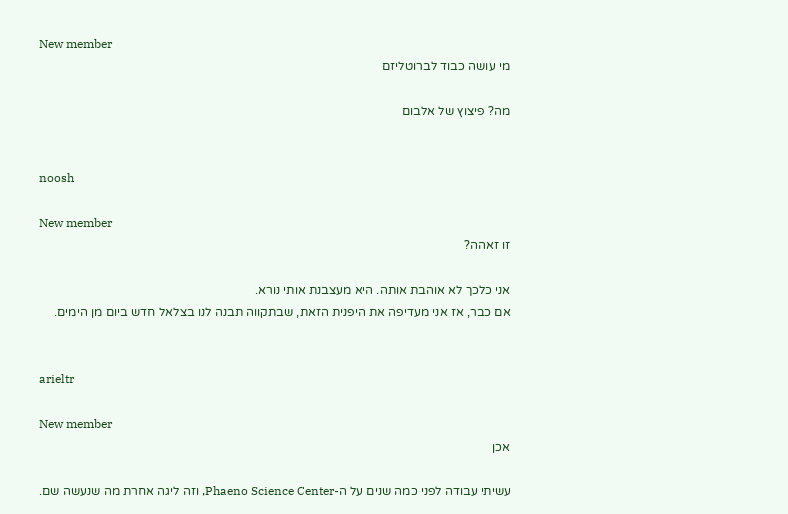New member
מי עושה כבוד לברוטליזם

מה? פיצוץ של אלבום


noosh

New member
זו זאהה?

אני כלכך לא אוהבת אותה. היא מעצבנת אותי נורא.
אם כבר, אז אני מעדיפה את היפנית הזאת, שבתקווה תבנה לנו בצלאל חדש ביום מן הימים.


arieltr

New member
אכן

עשיתי עבודה לפני כמה שנים על ה-Phaeno Science Center, וזה ליגה אחרת מה שנעשה שם.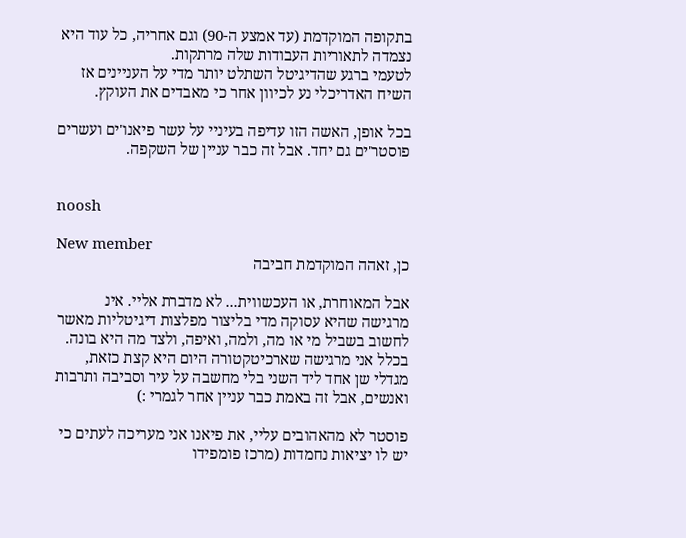בתקופה המוקדמת (עד אמצע ה-90) וגם אחריה, כל עוד היא נצמדה לתאוריות העבודות שלה מרתקות.
לטעמי ברגע שהדיגיטל השתלט יותר מדי על העניינים אז השיח האדריכלי נע לכיוון אחר כי מאבדים את העוקץ.

בכל אופן, האשה הזו עדיפה בעיניי על עשר פיאנו'ים ועשרים פוסטר'ים גם יחד. אבל זה כבר עניין של השקפה.


noosh

New member
כן, זאהה המוקדמת חביבה

אבל המאוחרת, או העכשווית... לא מדברת אליי. אינ מרגישה שהיא עסוקה מדי בליצור מפלצות דיגיטליות מאשר לחשוב בשביל מי או מה, ולמה, ואיפה, ולצד מה היא בונה. בכלל אני מרגישה שארכיטקטורה היום היא קצת כזאת, מגדלי שן אחד ליד השני בלי מחשבה על עיר וסביבה ותרבות ואנשים, אבל זה באמת כבר עניין אחר לגמרי :)

פוסטר לא מהאהובים עליי, את פיאנו אני מעריכה לעתים כי יש לו יציאות נחמדות (מרכז פומפידו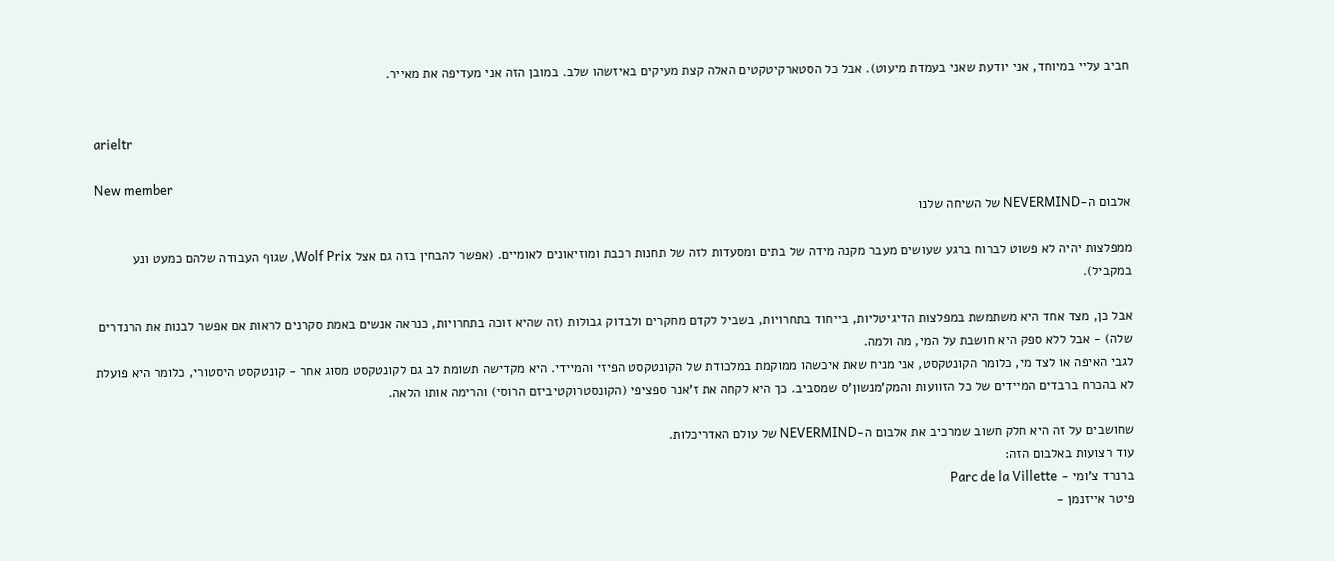חביב עליי במיוחד, אני יודעת שאני בעמדת מיעוט). אבל כל הסטארקיטקטים האלה קצת מעיקים באיזשהו שלב. במובן הזה אני מעדיפה את מאייר.


arieltr

New member
אלבום ה-NEVERMIND של השיחה שלנו

ממפלצות יהיה לא פשוט לברוח ברגע שעושים מעבר מקנה מידה של בתים ומסעדות לזה של תחנות רכבת ומוזיאונים לאומיים. (אפשר להבחין בזה גם אצל Wolf Prix, שגוף העבודה שלהם כמעט ונע במקביל).

אבל כן, מצד אחד היא משתמשת במפלצות הדיגיטליות, בייחוד בתחרויות, בשביל לקדם מחקרים ולבדוק גבולות (זה שהיא זוכה בתחרויות, כנראה אנשים באמת סקרנים לראות אם אפשר לבנות את הרנדרים שלה) - אבל ללא ספק היא חושבת על המי, מה ולמה.
לגבי האיפה או לצד מי, כלומר הקונטקסט, אני מניח שאת איכשהו ממוקמת במלכודת של הקונטקסט הפיזי והמיידי. היא מקדישה תשומת לב גם לקונטקסט מסוג אחר - קונטקסט היסטורי, כלומר היא פועלת לא בהכרח ברבדים המיידים של כל הזוועות והמק'מנשון'ס שמסביב. כך היא לקחה את ז'אנר ספציפי (הקונסטרוקטיביזם הרוסי) והרימה אותו הלאה.

שחושבים על זה היא חלק חשוב שמרכיב את אלבום ה-NEVERMIND של עולם האדריכלות.
עוד רצועות באלבום הזה:
ברנרד צ'ומי - Parc de la Villette
פיטר אייזנמן -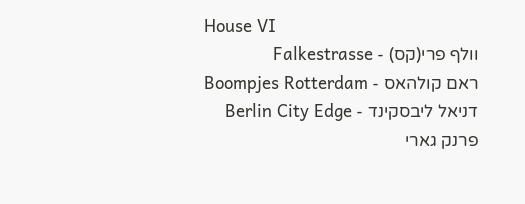House VI
וולף פרי(קס) - Falkestrasse
ראם קולהאס - Boompjes Rotterdam
דניאל ליבסקינד - Berlin City Edge
פרנק גארי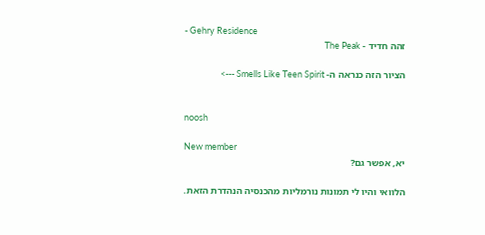- Gehry Residence
זהה חדיד - The Peak

הציור הזה כנראה ה- Smells Like Teen Spirit --->


noosh

New member
יא, אפשר גם?

הלוואי והיו לי תמונות נורמליות מהכנסיה הנהדרת הזאת.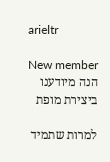arieltr

New member
הנה מיודענו ביצירת מופת

למרות שתמיד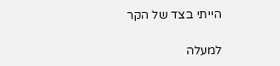הייתי בצד של הקר

למעלה